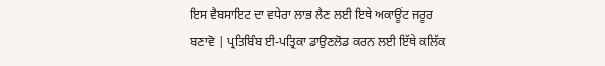ਇਸ ਵੈਬਸਾਇਟ ਦਾ ਵਧੇਰਾ ਲਾਭ ਲੈਣ ਲਈ ਇਥੇ ਅਕਾਊਂਟ ਜਰੂਰ ਬਣਾਵੋ | ਪ੍ਰਤਿਬਿੰਬ ਈ-ਪਤ੍ਰਿਕਾ ਡਾਉਣਲੋਡ ਕਰਨ ਲਈ ਇੱਥੇ ਕਲਿੱਕ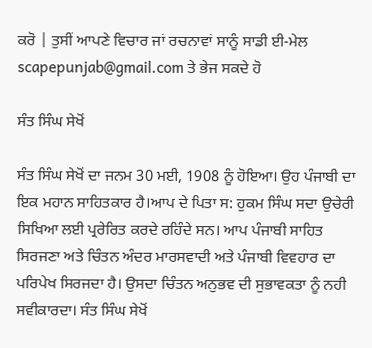ਕਰੋ | ਤੁਸੀਂ ਆਪਣੇ ਵਿਚਾਰ ਜਾਂ ਰਚਨਾਵਾਂ ਸਾਨੂੰ ਸਾਡੀ ਈ-ਮੇਲ scapepunjab@gmail.com ਤੇ ਭੇਜ ਸਕਦੇ ਹੋ

ਸੰਤ ਸਿੰਘ ਸੇਖੋਂ

ਸੰਤ ਸਿੰਘ ਸੇਖੋਂ ਦਾ ਜਨਮ 30 ਮਈ, 1908 ਨੂੰ ਹੋਇਆ। ਉਹ ਪੰਜਾਬੀ ਦਾ ਇਕ ਮਹਾਨ ਸਾਹਿਤਕਾਰ ਹੈ।ਆਪ ਦੇ ਪਿਤਾ ਸ: ਹੁਕਮ ਸਿੰਘ ਸਦਾ ਉਚੇਰੀ ਸਿਖਿਆ ਲਈ ਪ੍ਰਰੇਰਿਤ ਕਰਦੇ ਰਹਿੰਦੇ ਸਨ। ਆਪ ਪੰਜਾਬੀ ਸਾਹਿਤ ਸਿਰਜਣਾ ਅਤੇ ਚਿੰਤਨ ਅੰਦਰ ਮਾਰਸਵਾਦੀ ਅਤੇ ਪੰਜਾਬੀ ਵਿਵਹਾਰ ਦਾ ਪਰਿਪੇਖ ਸਿਰਜਦਾ ਹੈ। ਉਸਦਾ ਚਿੰਤਨ ਅਨੁਭਵ ਦੀ ਸੁਭਾਵਕਤਾ ਨੂੰ ਨਹੀ ਸਵੀਕਾਰਦਾ। ਸੰਤ ਸਿੰਘ ਸੇਖੋਂ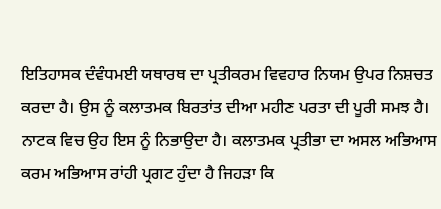ਇਤਿਹਾਸਕ ਦੰਵੰਧਮਈ ਯਥਾਰਥ ਦਾ ਪ੍ਰਤੀਕਰਮ ਵਿਵਹਾਰ ਨਿਯਮ ਉਪਰ ਨਿਸ਼ਚਤ ਕਰਦਾ ਹੈ। ਉਸ ਨੂੰ ਕਲਾਤਮਕ ਬਿਰਤਾਂਤ ਦੀਆ ਮਹੀਣ ਪਰਤਾ ਦੀ ਪੂਰੀ ਸਮਝ ਹੈ। ਨਾਟਕ ਵਿਚ ਉਹ ਇਸ ਨੂੰ ਨਿਭਾਉਦਾ ਹੈ। ਕਲਾਤਮਕ ਪ੍ਰਤੀਭਾ ਦਾ ਅਸਲ ਅਭਿਆਸ ਕਰਮ ਅਭਿਆਸ ਰਾਂਹੀ ਪ੍ਰਗਟ ਹੁੰਦਾ ਹੈ ਜਿਹੜਾ ਕਿ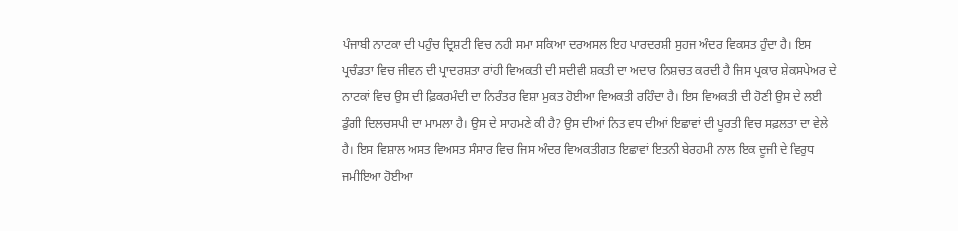ਪੰਜਾਬੀ ਨਾਟਕਾ ਦੀ ਪਹੁੰਚ ਦ੍ਰਿਸ਼ਟੀ ਵਿਚ ਨਹੀ ਸਮਾ ਸਕਿਆ ਦਰਅਸਲ ਇਹ ਪਾਰਦਰਸ਼ੀ ਸੁਹਜ ਅੰਦਰ ਵਿਕਸਤ ਹੁੰਦਾ ਹੈ। ਇਸ ਪ੍ਰਚੰਡਤਾ ਵਿਚ ਜੀਵਨ ਦੀ ਪ੍ਰਾਦਰਸ਼ਤਾ ਰਾਂਹੀ ਵਿਅਕਤੀ ਦੀ ਸਦੀਵੀ ਸ਼ਕਤੀ ਦਾ ਅਦਾਰ ਨਿਸ਼ਚਤ ਕਰਦੀ ਹੈ ਜਿਸ ਪ੍ਰਕਾਰ ਸ਼ੇਕਸਪੇਅਰ ਦੇ ਨਾਟਕਾਂ ਵਿਚ ਉਸ ਦੀ ਫ਼ਿਕਰਮੰਦੀ ਦਾ ਨਿਰੰਤਰ ਵਿਸ਼ਾ ਮੁਕਤ ਹੋਈਆ ਵਿਅਕਤੀ ਰਹਿੰਦਾ ਹੈ। ਇਸ ਵਿਅਕਤੀ ਦੀ ਹੋਣੀ ਉਸ ਦੇ ਲਈ ਡੁੰਗੀ ਦਿਲਚਸਪੀ ਦਾ ਮਾਮਲਾ ਹੈ। ਉਸ ਦੇ ਸਾਹਮਣੇ ਕੀ ਹੈ? ਉਸ ਦੀਆਂ ਨਿਤ ਵਧ ਦੀਆਂ ਇਛਾਵਾਂ ਦੀ ਪੂਰਤੀ ਵਿਚ ਸਫ਼ਲਤਾ ਦਾ ਵੇਲੇ ਹੈ। ਇਸ ਵਿਸ਼ਾਲ ਅਸਤ ਵਿਅਸਤ ਸੰਸਾਰ ਵਿਚ ਜਿਸ ਅੰਦਰ ਵਿਅਕਤੀਗਤ ਇਛਾਵਾਂ ਇਤਨੀ ਬੇਰਹਮੀ ਨਾਲ ਇਕ ਦੂਜੀ ਦੇ ਵਿਰੁਧ ਜਮੀਇਆ ਹੋਈਆ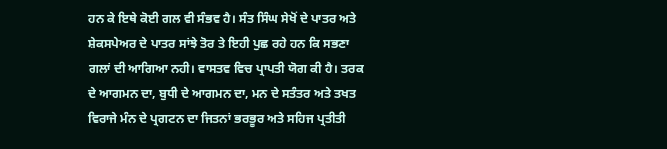ਹਨ ਕੇ ਇਥੇ ਕੋਈ ਗਲ ਵੀ ਸੰਭਵ ਹੈ। ਸੰਤ ਸਿੰਘ ਸੇਖੋਂ ਦੇ ਪਾਤਰ ਅਤੇ ਸ਼ੇਕਸਪੇਅਰ ਦੇ ਪਾਤਰ ਸਾਂਝੇ ਤੋਰ ਤੇ ਇਹੀ ਪੁਛ ਰਹੇ ਹਨ ਕਿ ਸਭਣਾ ਗਲਾਂ ਦੀ ਆਗਿਆ ਨਹੀ। ਵਾਸਤਵ ਵਿਚ ਪ੍ਰਾਪਤੀ ਯੋਗ ਕੀ ਹੈ। ਤਰਕ ਦੇ ਆਗਮਨ ਦਾ, ਬੁਧੀ ਦੇ ਆਗਮਨ ਦਾ, ਮਨ ਦੇ ਸਤੰਤਰ ਅਤੇ ਤਖਤ ਵਿਰਾਜੇ ਮੰਨ ਦੇ ਪ੍ਰਗਟਨ ਦਾ ਜਿਤਨਾਂ ਭਰਭੂਰ ਅਤੇ ਸਹਿਜ ਪ੍ਰਤੀਤੀ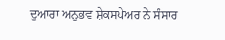ਦੁਆਰਾ ਅਨੁਭਵ ਸ਼ੇਕਸਪੇਅਰ ਨੇ ਸੰਸਾਰ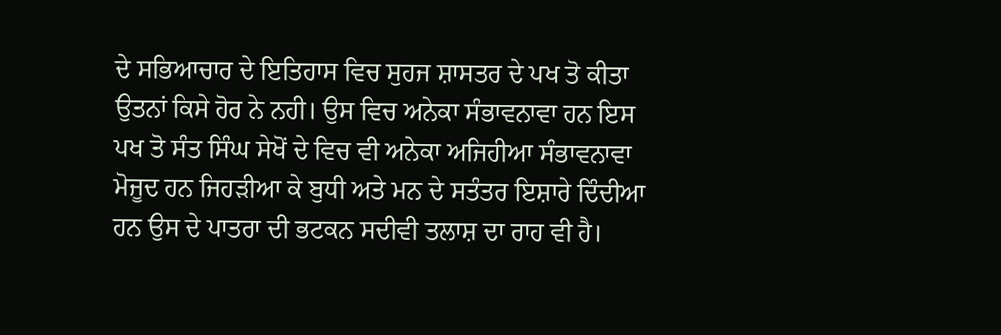ਦੇ ਸਭਿਆਚਾਰ ਦੇ ਇਤਿਹਾਸ ਵਿਚ ਸੁਹਜ ਸ਼ਾਸਤਰ ਦੇ ਪਖ ਤੋ ਕੀਤਾ ਉਤਨਾਂ ਕਿਸੇ ਹੋਰ ਨੇ ਨਹੀ। ਉਸ ਵਿਚ ਅਨੇਕਾ ਸੰਭਾਵਨਾਵਾ ਹਨ ਇਸ ਪਖ ਤੋ ਸੰਤ ਸਿੰਘ ਸੇਖੋਂ ਦੇ ਵਿਚ ਵੀ ਅਨੇਕਾ ਅਜਿਹੀਆ ਸੰਭਾਵਨਾਵਾ ਮੋਜੂਦ ਹਨ ਜਿਹੜੀਆ ਕੇ ਬੁਧੀ ਅਤੇ ਮਨ ਦੇ ਸਤੰਤਰ ਇਸ਼ਾਰੇ ਦਿੰਦੀਆ ਹਨ ਉਸ ਦੇ ਪਾਤਰਾ ਦੀ ਭਟਕਨ ਸਦੀਵੀ ਤਲਾਸ਼ ਦਾ ਰਾਹ ਵੀ ਹੈ।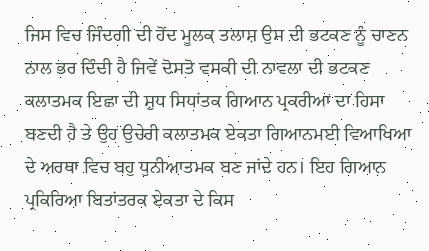ਜਿਸ ਵਿਚ ਜਿੰਦਗੀ ਦੀ ਹੋਂਦ ਮੂਲਕ ਤਲਾਸ਼ ਉਸ ਦੀ ਭਟਕਣ ਨੂੰ ਚਾਣਨ ਨਾਲ ਭਰ ਦਿੰਦੀ ਹੈ ਜਿਵੇਂ ਦੋਸਤੋ ਵਸਕੀ ਦੀ ਨਾਵਲਾ ਦੀ ਭਟਕਣ ਕਲਾਤਮਕ ਇਛਾ ਦੀ ਸ਼ੁਧ ਸਿਧਾਂਤਕ ਗਿਆਨ ਪ੍ਰਕਰੀਆ ਦਾ ਹਿਸਾ ਬਣਦੀ ਹੈ ਤੇ ਉਹ ਉਚੇਰੀ ਕਲਾਤਮਕ ਏਕਤਾ ਗਿਆਨਮਈ ਵਿਆਖਿਆ ਦੇ ਅਰਥਾ ਵਿਚ ਬਹੁ ਧੁਨੀਆਤਮਕ ਬਣ ਜਾਂਦੇ ਹਨ। ਇਹ ਗਿਆਨ ਪ੍ਰਕਿਰਿਆ ਬਿਤਾਂਤਰਕ ਏਕਤਾ ਦੇ ਕਿਸ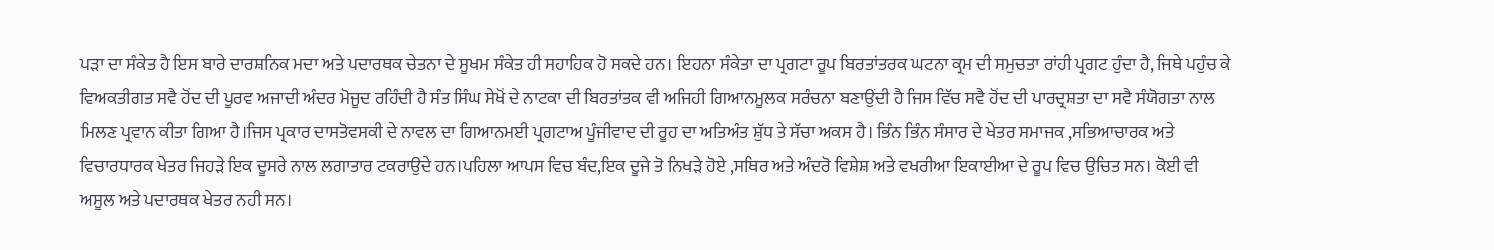ਪੜਾ ਦਾ ਸੰਕੇਤ ਹੈ ਇਸ ਬਾਰੇ ਦਾਰਸ਼ਨਿਕ ਮਦਾ ਅਤੇ ਪਦਾਰਥਕ ਚੇਤਨਾ ਦੇ ਸੂਖਮ ਸੰਕੇਤ ਹੀ ਸਹਾਹਿਕ ਹੋ ਸਕਦੇ ਹਨ। ਇਹਨਾ ਸੰਕੇਤਾ ਦਾ ਪ੍ਰਗਟਾ ਰੂਪ ਬਿਰਤਾਂਤਰਕ ਘਟਨਾ ਕ੍ਰਮ ਦੀ ਸਮੁਚਤਾ ਰਾਂਹੀ ਪ੍ਰਗਟ ਹੁੰਦਾ ਹੈ, ਜਿਥੇ ਪਹੁੰਚ ਕੇ ਵਿਅਕਤੀਗਤ ਸਵੈ ਹੋਂਦ ਦੀ ਪੂਰਵ ਅਜਾਦੀ ਅੰਦਰ ਮੋਜੂਦ ਰਹਿੰਦੀ ਹੈ ਸੰਤ ਸਿੰਘ ਸੇਖੋਂ ਦੇ ਨਾਟਕਾ ਦੀ ਬਿਰਤਾਂਤਕ ਵੀ ਅਜਿਹੀ ਗਿਆਨਮੂਲਕ ਸਰੰਚਨਾ ਬਣਾਉਂਦੀ ਹੈ ਜਿਸ ਵਿੱਚ ਸਵੈ ਹੋਂਦ ਦੀ ਪਾਰਦ੍ਰਸ਼ਤਾ ਦਾ ਸਵੈ ਸੰਯੋਗਤਾ ਨਾਲ ਮਿਲਣ ਪ੍ਰਵਾਨ ਕੀਤਾ ਗਿਆ ਹੈ।ਜਿਸ ਪ੍ਰਕਾਰ ਦਾਸਤੋਵਸਕੀ ਦੇ ਨਾਵਲ ਦਾ ਗਿਆਨਮਈ ਪ੍ਰਗਟਾਅ ਪੂੰਜੀਵਾਦ ਦੀ ਰੂਹ ਦਾ ਅਤਿਅੰਤ ਸ਼ੁੱਧ ਤੇ ਸੱਚਾ ਅਕਸ ਹੈ। ਭਿੰਨ ਭਿੰਨ ਸੰਸਾਰ ਦੇ ਖੇਤਰ ਸਮਾਜਕ ,ਸਭਿਆਚਾਰਕ ਅਤੇ ਵਿਚਾਰਧਾਰਕ ਖੇਤਰ ਜਿਹੜੇ ਇਕ ਦੂਸਰੇ ਨਾਲ ਲਗਾਤਾਰ ਟਕਰਾਉਦੇ ਹਨ।ਪਹਿਲਾ ਆਪਸ ਵਿਚ ਬੰਦ,ਇਕ ਦੂਜੇ ਤੋ ਨਿਖੜੇ ਹੋਏ ,ਸਥਿਰ ਅਤੇ ਅੰਦਰੋ ਵਿਸ਼ੇਸ਼ ਅਤੇ ਵਖਰੀਆ ਇਕਾਈਆ ਦੇ ਰੂਪ ਵਿਚ ਉਚਿਤ ਸਨ। ਕੋਈ ਵੀ ਅਸੂਲ ਅਤੇ ਪਦਾਰਥਕ ਖੇਤਰ ਨਹੀ ਸਨ।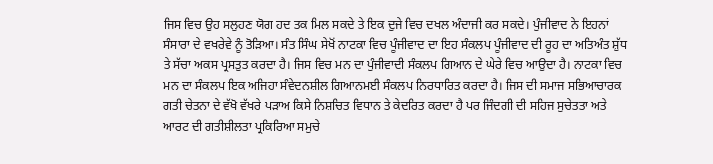ਜਿਸ ਵਿਚ ਉਹ ਸਲੁਹਣ ਯੋਗ ਹਦ ਤਕ ਮਿਲ ਸਕਦੇ ਤੇ ਇਕ ਦੁਜੇ ਵਿਚ ਦਖਲ ਅੰਦਾਜੀ ਕਰ ਸਕਦੇ। ਪੁੰਜੀਵਾਦ ਨੇ ਇਹਨਾਂ ਸੰਸਾਰਾ ਦੇ ਵਖਰੇਵੇ ਨੂੰ ਤੋੜਿਆ। ਸੰਤ ਸਿੰਘ ਸੇਖੋਂ ਨਾਟਕਾ ਵਿਚ ਪੂੰਜੀਵਾਦ ਦਾ ਇਹ ਸੰਕਲਪ ਪੂੰਜੀਵਾਦ ਦੀ ਰੂਹ ਦਾ ਅਤਿਅੰਤ ਸ਼ੁੱਧ ਤੇ ਸੱਚਾ ਅਕਸ ਪ੍ਰਸਤੁਤ ਕਰਦਾ ਹੈ। ਜਿਸ ਵਿਚ ਮਨ ਦਾ ਪੁੰਜੀਵਾਦੀ ਸੰਕਲਪ ਗਿਆਨ ਦੇ ਘੇਰੇ ਵਿਚ ਆਉਦਾ ਹੈ। ਨਾਟਕਾ ਵਿਚ ਮਨ ਦਾ ਸੰਕਲਪ ਇਕ ਅਜਿਹਾ ਸੰਵੇਦਨਸ਼ੀਲ ਗਿਆਨਮਈ ਸੰਕਲਪ ਨਿਰਧਾਰਿਤ ਕਰਦਾ ਹੈ। ਜਿਸ ਦੀ ਸਮਾਜ ਸਭਿਆਚਾਰਕ ਗਤੀ ਚੇਤਨਾ ਦੇ ਵੱਖੋ ਵੱਖਰੇ ਪੜਾਅ ਕਿਸੇ ਨਿਸ਼ਚਿਤ ਵਿਧਾਨ ਤੇ ਕੇਦਰਿਤ ਕਰਦਾ ਹੈ ਪਰ ਜਿੰਦਗੀ ਦੀ ਸਹਿਜ ਸੁਚੇਤਤਾ ਅਤੇ ਆਰਟ ਦੀ ਗਤੀਸ਼ੀਲਤਾ ਪ੍ਰਕਿਰਿਆ ਸਮੁਚੇ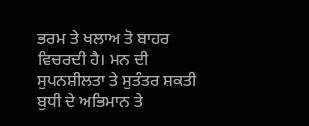ਭਰਮ ਤੇ ਖਲਾਅ ਤੋ ਬਾਹਰ ਵਿਚਰਦੀ ਹੈ। ਮਨ ਦੀ ਸੁਪਨਸ਼ੀਲਤਾ ਤੇ ਸੁਤੰਤਰ ਸ਼ਕਤੀ ਬੁਧੀ ਦੇ ਅਭਿਮਾਨ ਤੇ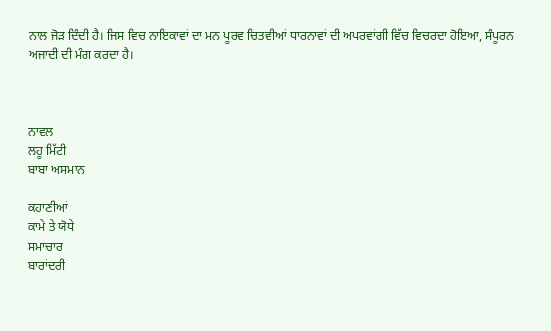ਨਾਲ ਜੋੜ ਦਿੰਦੀ ਹੈ। ਜਿਸ ਵਿਚ ਨਾਇਕਾਵਾਂ ਦਾ ਮਨ ਪੂਰਵ ਚਿਤਵੀਆਂ ਧਾਰਨਾਵਾਂ ਦੀ ਅਪਰਵਾਂਗੀ ਵਿੱਚ ਵਿਚਰਦਾ ਹੋਇਆ, ਸੰਪੂਰਨ ਅਜਾਦੀ ਦੀ ਮੰਗ ਕਰਦਾ ਹੈ।



ਨਾਵਲ
ਲਹੂ ਮਿੱਟੀ
ਬਾਬਾ ਅਸਮਾਨ

ਕਹਾਣੀਆਂ
ਕਾਮੇ ਤੇ ਯੋਧੇ
ਸਮਾਚਾਰ
ਬਾਰਾਂਦਰੀ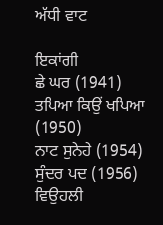ਅੱਧੀ ਵਾਟ

ਇਕਾਂਗੀ
ਛੇ ਘਰ (1941)
ਤਪਿਆ ਕਿਉਂ ਖਪਿਆ (1950)
ਨਾਟ ਸੁਨੇਹੇ (1954)
ਸੁੰਦਰ ਪਦ (1956)
ਵਿਉਹਲੀ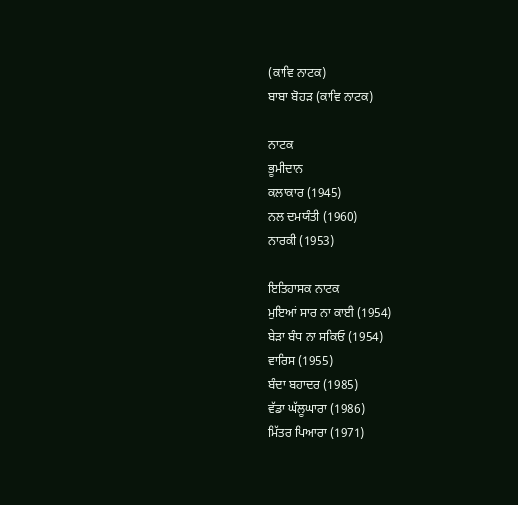(ਕਾਵਿ ਨਾਟਕ)
ਬਾਬਾ ਬੋਹੜ (ਕਾਵਿ ਨਾਟਕ)

ਨਾਟਕ
ਭੂਮੀਦਾਨ
ਕਲਾਕਾਰ (1945)
ਨਲ ਦਮਯੰਤੀ (1960)
ਨਾਰਕੀ (1953)

ਇਤਿਹਾਸਕ ਨਾਟਕ
ਮੁਇਆਂ ਸਾਰ ਨਾ ਕਾਈ (1954)
ਬੇੜਾ ਬੰਧ ਨਾ ਸਕਿਓ (1954)
ਵਾਰਿਸ (1955)
ਬੰਦਾ ਬਹਾਦਰ (1985)
ਵੱਡਾ ਘੱਲੂਘਾਰਾ (1986)
ਮਿੱਤਰ ਪਿਆਰਾ (1971)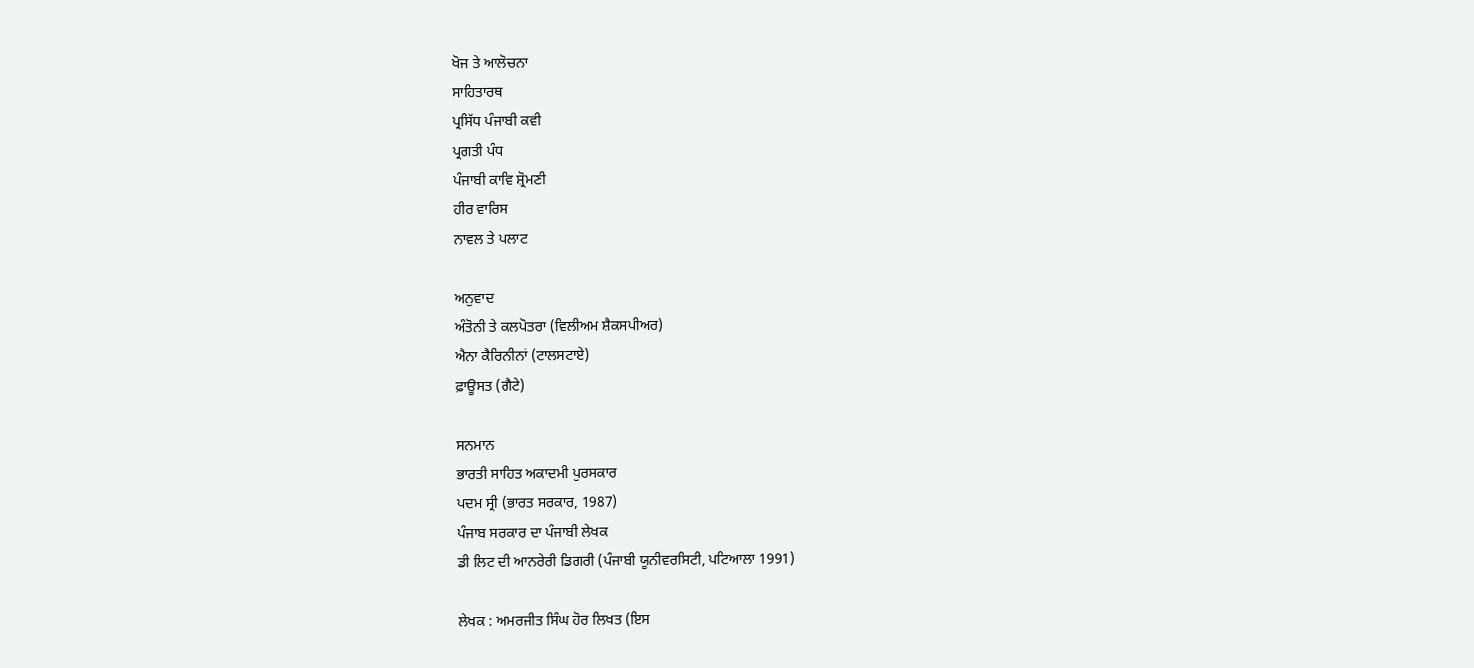ਖੋਜ ਤੇ ਆਲੋਚਨਾ
ਸਾਹਿਤਾਰਥ
ਪ੍ਰਸਿੱਧ ਪੰਜਾਬੀ ਕਵੀ
ਪ੍ਰਗਤੀ ਪੰਧ
ਪੰਜਾਬੀ ਕਾਵਿ ਸ਼੍ਰੋਮਣੀ
ਹੀਰ ਵਾਰਿਸ
ਨਾਵਲ ਤੇ ਪਲਾਟ

ਅਨੁਵਾਦ
ਅੰਤੋਨੀ ਤੇ ਕਲਪੋਤਰਾ (ਵਿਲੀਅਮ ਸ਼ੈਕਸਪੀਅਰ)
ਐਨਾ ਕੈਰਿਨੀਨਾਂ (ਟਾਲਸਟਾਏ)
ਫ਼ਾਊਸਤ (ਗੈਟੇ)

ਸਨਮਾਨ
ਭਾਰਤੀ ਸਾਹਿਤ ਅਕਾਦਮੀ ਪੁਰਸਕਾਰ
ਪਦਮ ਸ੍ਰੀ (ਭਾਰਤ ਸਰਕਾਰ, 1987)
ਪੰਜਾਬ ਸਰਕਾਰ ਦਾ ਪੰਜਾਬੀ ਲੇਖਕ
ਡੀ ਲਿਟ ਦੀ ਆਨਰੇਰੀ ਡਿਗਰੀ (ਪੰਜਾਬੀ ਯੂਨੀਵਰਸਿਟੀ, ਪਟਿਆਲਾ 1991)

ਲੇਖਕ : ਅਮਰਜੀਤ ਸਿੰਘ ਹੋਰ ਲਿਖਤ (ਇਸ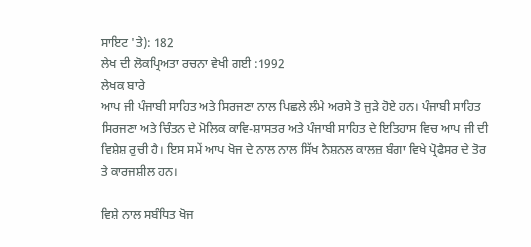ਸਾਇਟ 'ਤੇ): 182
ਲੇਖ ਦੀ ਲੋਕਪ੍ਰਿਅਤਾ ਰਚਨਾ ਵੇਖੀ ਗਈ :1992
ਲੇਖਕ ਬਾਰੇ
ਆਪ ਜੀ ਪੰਜਾਬੀ ਸਾਹਿਤ ਅਤੇ ਸਿਰਜਣਾ ਨਾਲ ਪਿਛਲੇ ਲੰਮੇ ਅਰਸੇ ਤੋ ਜੁੜੇ ਹੋਏ ਹਨ। ਪੰਜਾਬੀ ਸਾਹਿਤ ਸਿਰਜਣਾ ਅਤੇ ਚਿੰਤਨ ਦੇ ਮੋਲਿਕ ਕਾਵਿ-ਸ਼ਾਸਤਰ ਅਤੇ ਪੰਜਾਬੀ ਸਾਹਿਤ ਦੇ ਇਤਿਹਾਸ ਵਿਚ ਆਪ ਜੀ ਦੀ ਵਿਸ਼ੇਸ਼ ਰੁਚੀ ਹੈ। ਇਸ ਸਮੇਂ ਆਪ ਖੋਜ ਦੇ ਨਾਲ ਨਾਲ ਸਿੱਖ ਨੈਸ਼ਨਲ ਕਾਲਜ਼ ਬੰਗਾ ਵਿਖੇ ਪ੍ਰੋਫੈਸਰ ਦੇ ਤੋਰ ਤੇ ਕਾਰਜਸ਼ੀਲ ਹਨ।

ਵਿਸ਼ੇ ਨਾਲ ਸਬੰਧਿਤ ਖੋਜ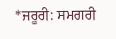*ਜਰੂਰੀ: ਸਮਗਰੀ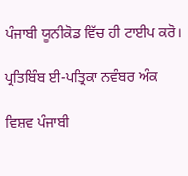ਪੰਜਾਬੀ ਯੂਨੀਕੋਡ ਵਿੱਚ ਹੀ ਟਾਈਪ ਕਰੋ।

ਪ੍ਰਤਿਬਿੰਬ ਈ-ਪਤ੍ਰਿਕਾ ਨਵੰਬਰ ਅੰਕ

ਵਿਸ਼ਵ ਪੰਜਾਬੀ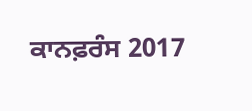ਕਾਨਫ਼ਰੰਸ 2017